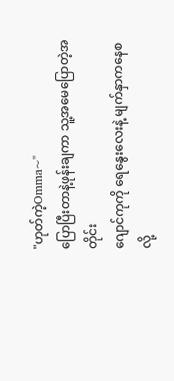"ဟုတ်ကဲ့Omma~"
ပြောပြီးတာနဲ့ဖုန်းချကာ သူ့အမေပြောတဲ့အတိုင်း
ဂျောင်ကုကို ရေနွေးလေးနဲ့ မျက်နှာကနေစလို့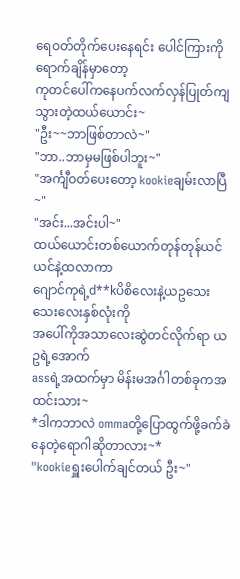ရေဝတ်တိုက်ပေးနေရင်း ပေါင်ကြားကိုရောက်ချိန်မှာတော့
ကုတင်ပေါ်ကနေပက်လက်လှန်ပြုတ်ကျသွားတဲ့ထယ်ယောင်း~
"ဦး~~ဘာဖြစ်တာလဲ~"
"ဘာ..ဘာမှမဖြစ်ပါဘူး~"
"အင်္ကျီဝတ်ပေးတော့ kookieချမ်းလာပြီ~"
"အင်း...အင်းပါ~"
ထယ်ယောင်းတစ်ယောက်တုန်တုန်ယင်ယင်နဲ့ထလာကာ
ဂျောင်ကုရဲ့d**kပိစိလေးနဲ့ယဥသေးသေးလေးနှစ်လုံးကို
အပေါ်ကိုအသာလေးဆွဲတင်လိုက်ရာ ယဥရဲ့အောက်
assရဲ့အထက်မှာ မိန်းမအင်္ဂါတစ်ခုကအထင်းသား~
*ဒါကဘာလဲ ommaတို့ပြောထွက်ဖို့ခက်ခဲနေတဲ့ရောဂါဆိုတာလား~*
"kookieရှူးပေါက်ချင်တယ် ဦး~"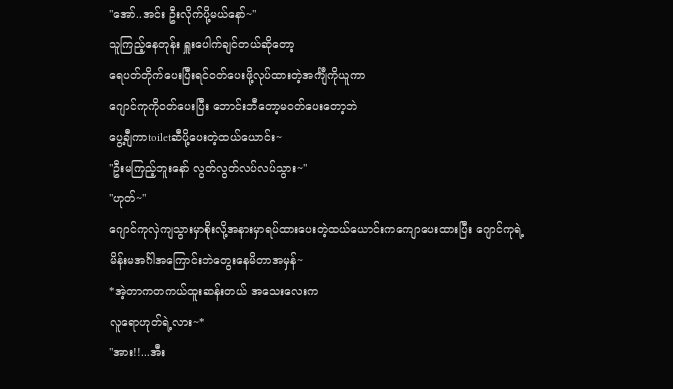"အော်..အင်း ဦးလိုက်ပို့မယ်နော်~"
သူကြည့်နေတုန်း ရှူးပေါက်ချင်တယ်ဆိုတော့
ရေပတ်တိုက်ပေးပြီးရင်ဝတ်ပေးဖို့လုပ်ထားတဲ့အင်္ကျီကိုယူကာ
ဂျောင်ကုကိုဝတ်ပေးပြီး ဘောင်းဘီတော့မဝတ်ပေးတော့ဘဲ
ပွေ့ချီကာtoiletဆီပို့ပေးတဲ့ထယ်ယောင်း~
"ဦးမကြည့်ဘူးနော် လွတ်လွတ်လပ်လပ်သွား~"
"ဟုတ်~"
ဂျောင်ကုလှဲကျသွားမှာစိုးလို့အနားမှာရပ်ထားပေးတဲ့ထယ်ယောင်းကကျောပေးထားပြီး ဂျောင်ကုရဲ့
မိန်းမအင်္ဂါအကြောင်းဘဲတွေးနေမိတာအမှန်~
*အဲ့တာကတကယ်ထူးဆန်းတယ် အသေးလေးက
လူရောဟုတ်ရဲ့လား~*
"အား!!...အီး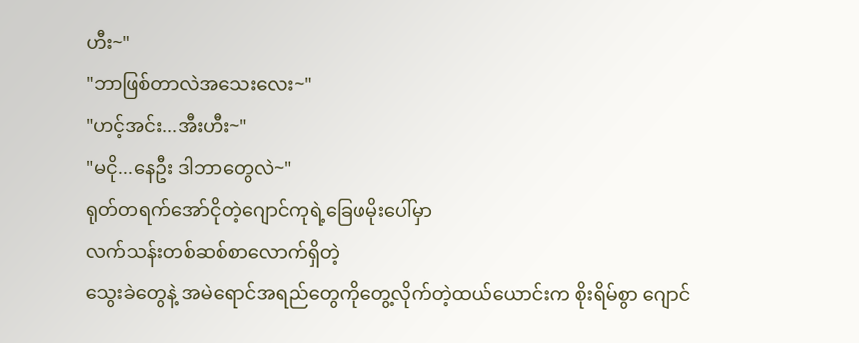ဟီး~"
"ဘာဖြစ်တာလဲအသေးလေး~"
"ဟင့်အင်း...အီးဟီး~"
"မငို...နေဦး ဒါဘာတွေလဲ~"
ရုတ်တရက်အော်ငိုတဲ့ဂျောင်ကုရဲ့ခြေဖမိုးပေါ်မှာ
လက်သန်းတစ်ဆစ်စာလောက်ရှိတဲ့
သွေးခဲတွေနဲ့ အမဲရောင်အရည်တွေကိုတွေ့လိုက်တဲ့ထယ်ယောင်းက စိုးရိမ်စွာ ဂျောင်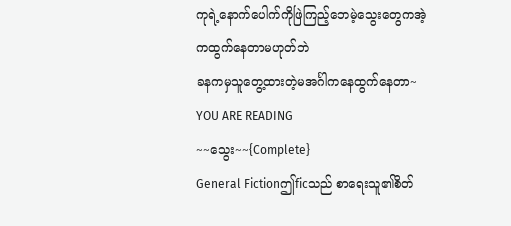ကုရဲ့နောက်ပေါက်ကိုဖြဲကြည့်ဘေမဲ့သွေးတွေကအဲ့ကထွက်နေတာမဟုတ်ဘဲ
ခနကမှသူတွေ့ထားတဲ့မအင်္ဂါကနေထွက်နေတာ~
YOU ARE READING
~~သွေး~~{Complete}
General Fictionဤficသည် စာရေးသူ၏စိတ်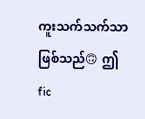ကူးသက်သက်သာဖြစ်သည်🙃 ဤfic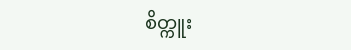စိတ္ကူး